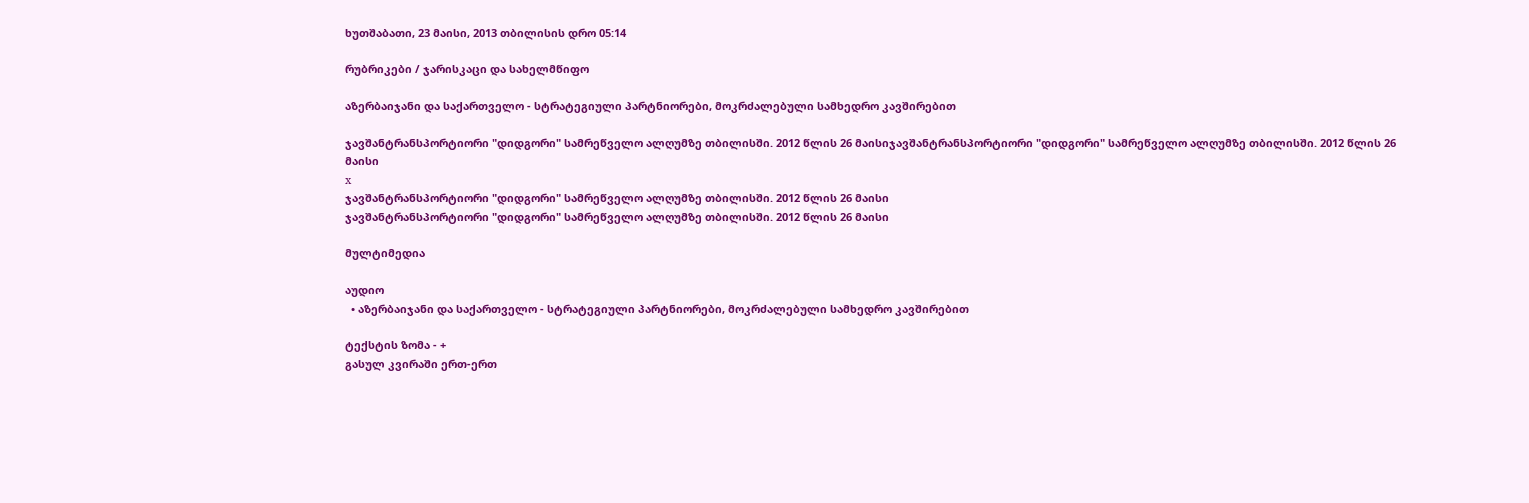ხუთშაბათი, 23 მაისი, 2013 თბილისის დრო 05:14

რუბრიკები / ჯარისკაცი და სახელმწიფო

აზერბაიჯანი და საქართველო - სტრატეგიული პარტნიორები, მოკრძალებული სამხედრო კავშირებით

ჯავშანტრანსპორტიორი "დიდგორი" სამრეწველო ალღუმზე თბილისში. 2012 წლის 26 მაისიჯავშანტრანსპორტიორი "დიდგორი" სამრეწველო ალღუმზე თბილისში. 2012 წლის 26 მაისი
x
ჯავშანტრანსპორტიორი "დიდგორი" სამრეწველო ალღუმზე თბილისში. 2012 წლის 26 მაისი
ჯავშანტრანსპორტიორი "დიდგორი" სამრეწველო ალღუმზე თბილისში. 2012 წლის 26 მაისი

მულტიმედია

აუდიო
  • აზერბაიჯანი და საქართველო - სტრატეგიული პარტნიორები, მოკრძალებული სამხედრო კავშირებით

ტექსტის ზომა - +
გასულ კვირაში ერთ-ერთ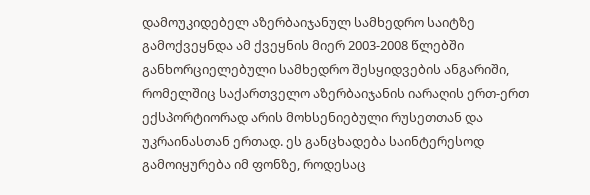დამოუკიდებელ აზერბაიჯანულ სამხედრო საიტზე გამოქვეყნდა ამ ქვეყნის მიერ 2003-2008 წლებში განხორციელებული სამხედრო შესყიდვების ანგარიში, რომელშიც საქართველო აზერბაიჯანის იარაღის ერთ-ერთ ექსპორტიორად არის მოხსენიებული რუსეთთან და უკრაინასთან ერთად. ეს განცხადება საინტერესოდ გამოიყურება იმ ფონზე, როდესაც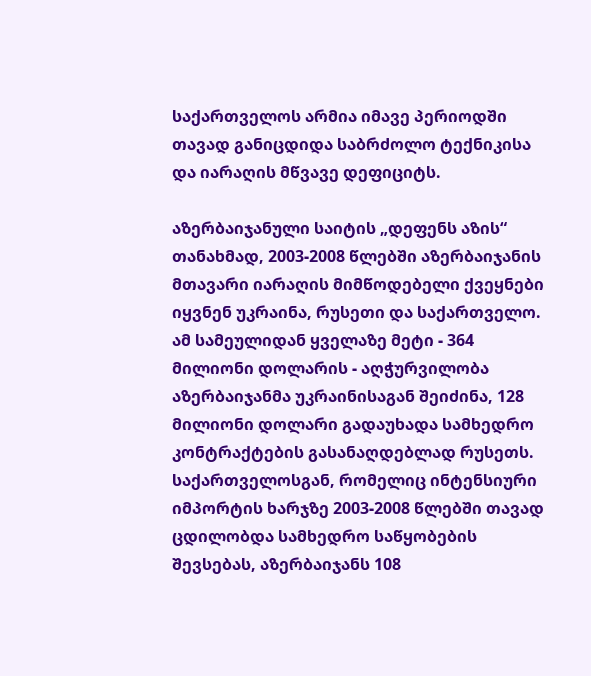საქართველოს არმია იმავე პერიოდში თავად განიცდიდა საბრძოლო ტექნიკისა და იარაღის მწვავე დეფიციტს.

აზერბაიჯანული საიტის „დეფენს აზის“ თანახმად, 2003-2008 წლებში აზერბაიჯანის მთავარი იარაღის მიმწოდებელი ქვეყნები იყვნენ უკრაინა, რუსეთი და საქართველო. ამ სამეულიდან ყველაზე მეტი - 364 მილიონი დოლარის - აღჭურვილობა აზერბაიჯანმა უკრაინისაგან შეიძინა, 128 მილიონი დოლარი გადაუხადა სამხედრო კონტრაქტების გასანაღდებლად რუსეთს. საქართველოსგან, რომელიც ინტენსიური იმპორტის ხარჯზე 2003-2008 წლებში თავად ცდილობდა სამხედრო საწყობების შევსებას, აზერბაიჯანს 108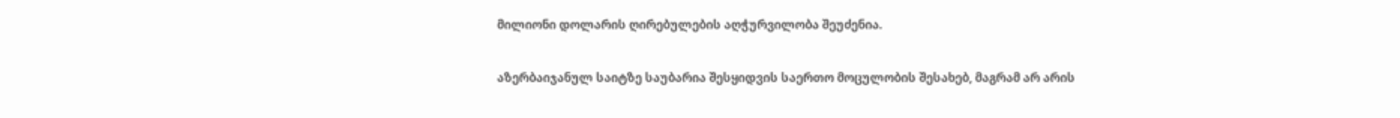მილიონი დოლარის ღირებულების აღჭურვილობა შეუძენია.

აზერბაიჯანულ საიტზე საუბარია შესყიდვის საერთო მოცულობის შესახებ, მაგრამ არ არის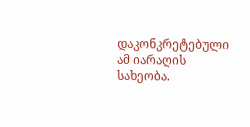დაკონკრეტებული ამ იარაღის სახეობა.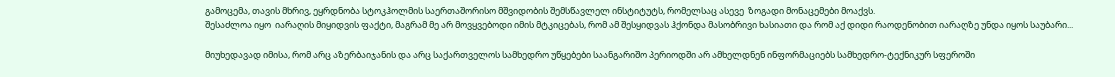გამოცემა, თავის მხრივ, ეყრდნობა სტოკჰოლმის საერთაშორისო მშვიდობის შემსწავლელ ინსტიტუტს, რომელსაც ასევე  ზოგადი მონაცემები მოაქვს.
შესაძლოა იყო  იარაღის მიყიდვის ფაქტი, მაგრამ მე არ მოვყვებოდი იმის მტკიცებას, რომ ამ შესყიდვას ჰქონდა მასობრივი ხასიათი და რომ აქ დიდი რაოდენობით იარაღზე უნდა იყოს საუბარი...

მიუხედავად იმისა, რომ არც აზერბაიჯანის და არც საქართველოს სამხედრო უწყებები საანგარიშო პერიოდში არ ამხელდნენ ინფორმაციებს სამხედრო-ტექნიკურ სფეროში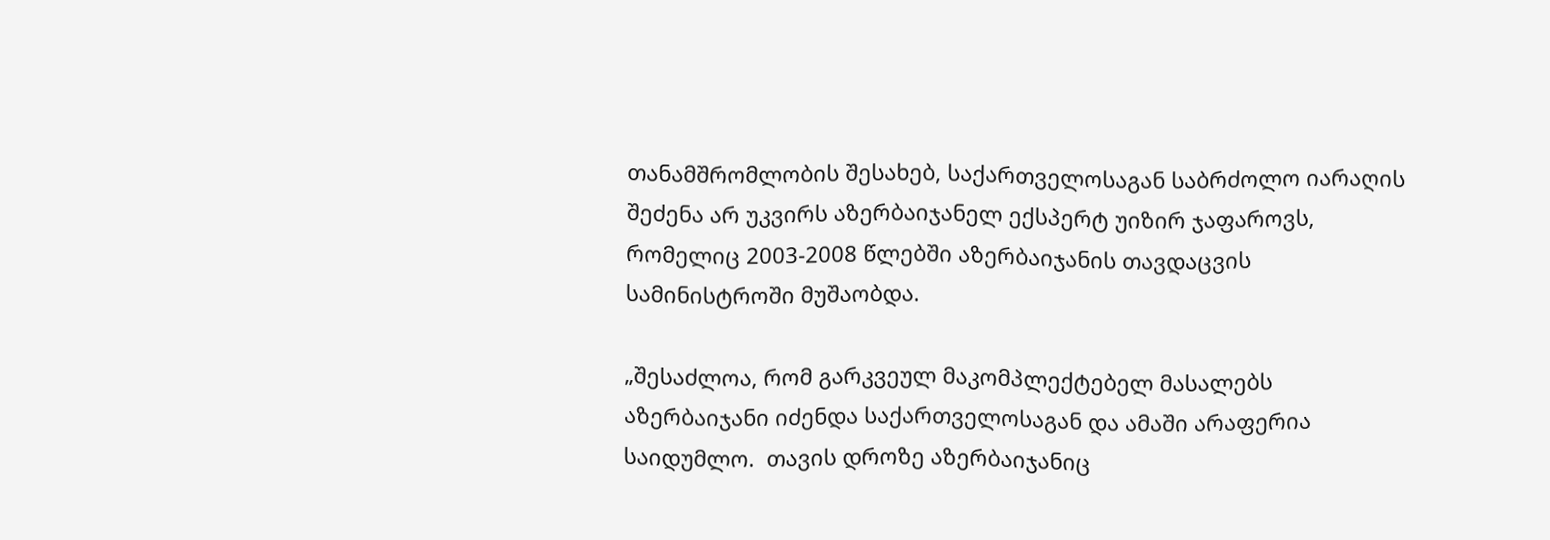თანამშრომლობის შესახებ, საქართველოსაგან საბრძოლო იარაღის შეძენა არ უკვირს აზერბაიჯანელ ექსპერტ უიზირ ჯაფაროვს, რომელიც 2003-2008 წლებში აზერბაიჯანის თავდაცვის სამინისტროში მუშაობდა.

„შესაძლოა, რომ გარკვეულ მაკომპლექტებელ მასალებს აზერბაიჯანი იძენდა საქართველოსაგან და ამაში არაფერია საიდუმლო.  თავის დროზე აზერბაიჯანიც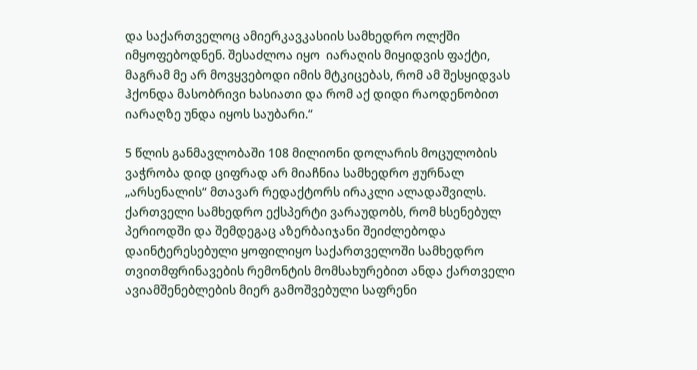და საქართველოც ამიერკავკასიის სამხედრო ოლქში იმყოფებოდნენ. შესაძლოა იყო  იარაღის მიყიდვის ფაქტი, მაგრამ მე არ მოვყვებოდი იმის მტკიცებას, რომ ამ შესყიდვას ჰქონდა მასობრივი ხასიათი და რომ აქ დიდი რაოდენობით იარაღზე უნდა იყოს საუბარი.“

5 წლის განმავლობაში 108 მილიონი დოლარის მოცულობის ვაჭრობა დიდ ციფრად არ მიაჩნია სამხედრო ჟურნალ „არსენალის“ მთავარ რედაქტორს ირაკლი ალადაშვილს. ქართველი სამხედრო ექსპერტი ვარაუდობს, რომ ხსენებულ პერიოდში და შემდეგაც აზერბაიჯანი შეიძლებოდა დაინტერესებული ყოფილიყო საქართველოში სამხედრო თვითმფრინავების რემონტის მომსახურებით ანდა ქართველი ავიამშენებლების მიერ გამოშვებული საფრენი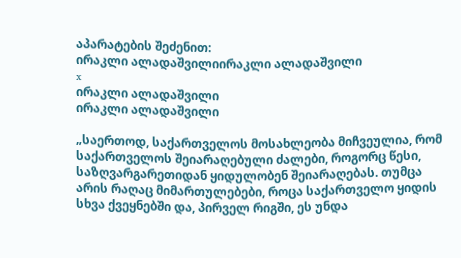აპარატების შეძენით:
ირაკლი ალადაშვილიირაკლი ალადაშვილი
x
ირაკლი ალადაშვილი
ირაკლი ალადაშვილი

„საერთოდ, საქართველოს მოსახლეობა მიჩვეულია, რომ საქართველოს შეიარაღებული ძალები, როგორც წესი, საზღვარგარეთიდან ყიდულობენ შეიარაღებას. თუმცა არის რაღაც მიმართულებები, როცა საქართველო ყიდის სხვა ქვეყნებში და, პირველ რიგში, ეს უნდა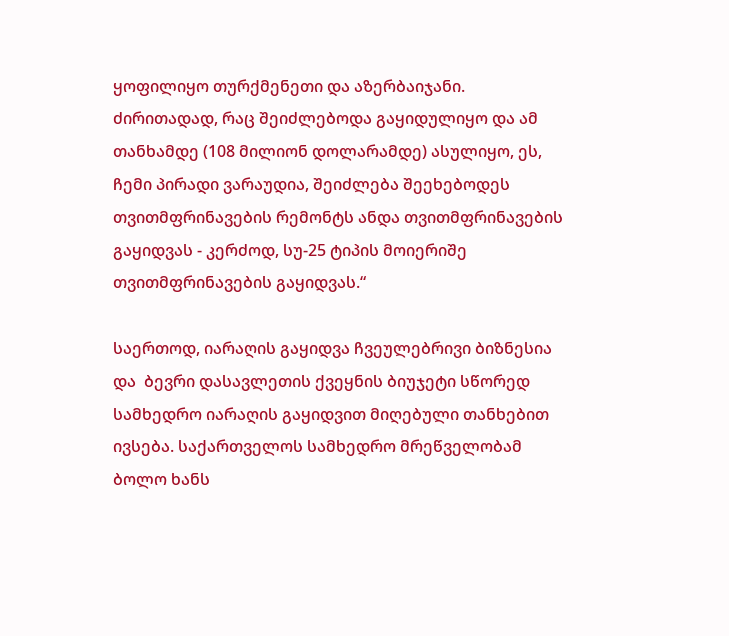ყოფილიყო თურქმენეთი და აზერბაიჯანი. ძირითადად, რაც შეიძლებოდა გაყიდულიყო და ამ თანხამდე (108 მილიონ დოლარამდე) ასულიყო, ეს, ჩემი პირადი ვარაუდია, შეიძლება შეეხებოდეს თვითმფრინავების რემონტს ანდა თვითმფრინავების გაყიდვას - კერძოდ, სუ-25 ტიპის მოიერიშე თვითმფრინავების გაყიდვას.“

საერთოდ, იარაღის გაყიდვა ჩვეულებრივი ბიზნესია და  ბევრი დასავლეთის ქვეყნის ბიუჯეტი სწორედ სამხედრო იარაღის გაყიდვით მიღებული თანხებით ივსება. საქართველოს სამხედრო მრეწველობამ ბოლო ხანს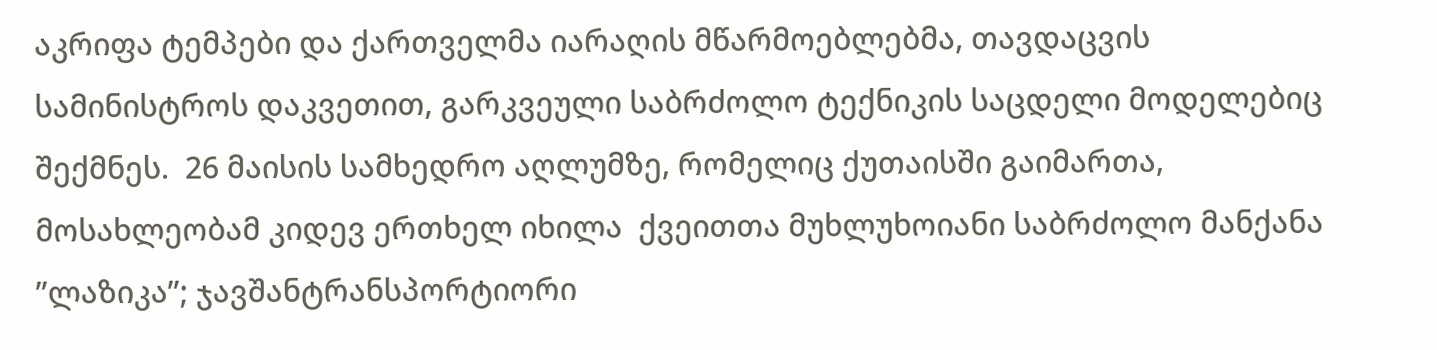აკრიფა ტემპები და ქართველმა იარაღის მწარმოებლებმა, თავდაცვის სამინისტროს დაკვეთით, გარკვეული საბრძოლო ტექნიკის საცდელი მოდელებიც შექმნეს.  26 მაისის სამხედრო აღლუმზე, რომელიც ქუთაისში გაიმართა, მოსახლეობამ კიდევ ერთხელ იხილა  ქვეითთა მუხლუხოიანი საბრძოლო მანქანა ”ლაზიკა”; ჯავშანტრანსპორტიორი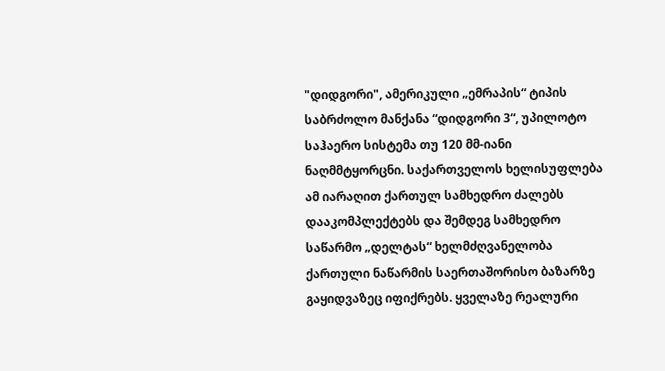"დიდგორი", ამერიკული „ემრაპის“ ტიპის საბრძოლო მანქანა “დიდგორი 3“, უპილოტო საჰაერო სისტემა თუ 120 მმ-იანი ნაღმმტყორცნი. საქართველოს ხელისუფლება ამ იარაღით ქართულ სამხედრო ძალებს დააკომპლექტებს და შემდეგ სამხედრო საწარმო „დელტას“ ხელმძღვანელობა ქართული ნაწარმის საერთაშორისო ბაზარზე გაყიდვაზეც იფიქრებს. ყველაზე რეალური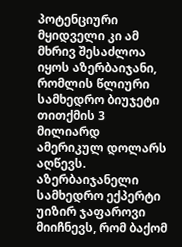პოტენციური მყიდველი კი ამ მხრივ შესაძლოა იყოს აზერბაიჯანი, რომლის წლიური სამხედრო ბიუჯეტი თითქმის 3 მილიარდ ამერიკულ დოლარს აღწევს. აზერბაიჯანელი სამხედრო ექპერტი უიზირ ჯაფაროვი მიიჩნევს, რომ ბაქომ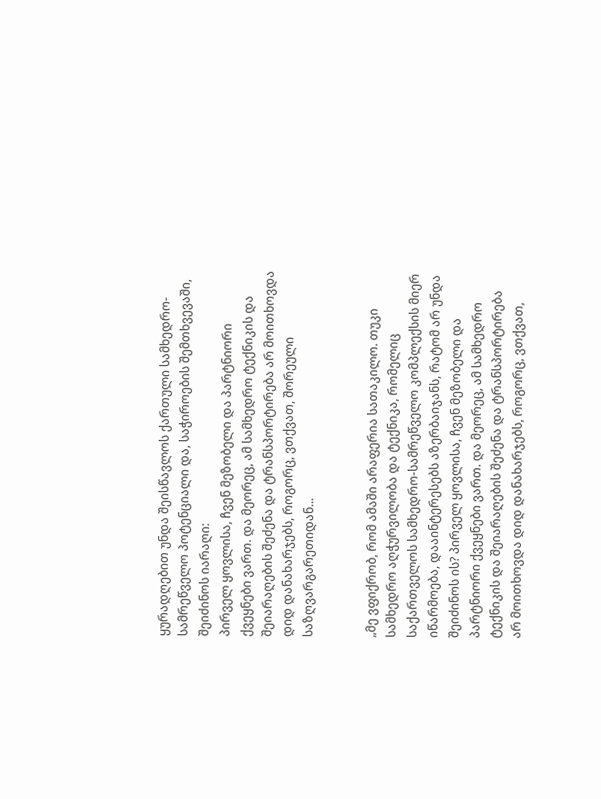ყურადღებით უნდა შეისწავლოს ქართული სამხედრო-სამრეწველო პოტენციალი და, საჭიროების შემთხვევაში, შეიძინოს იარაღი:
პირველ ყოვლისა, ჩვენ მეზობელი და პარტნიორი ქვეყნები ვართ. და მეორეც, ამ სამხედრო ტექნიკის და შეიარაღების შეძენა და ტრანსპორტირება არ მოითხოვდა დიდ დანახარჯებს, როგორც, ვთქვათ, შორეული საზღვარგარეთიდან...


„მე ვფიქრობ, რომ ამაში არაფერია სათაკილო. თუკი სამხედრო აღჭურვილობა და ტექნიკა, რომელიც საქართველოს სამხედრო-სამრეწველო კომპლექსის მიერ იწარმოება, დააინტერესებს აზერბაიჯანს, რატომ არ უნდა შეიძინოს ის? პირველ ყოვლისა, ჩვენ მეზობელი და პარტნიორი ქვეყნები ვართ. და მეორეც, ამ სამხედრო ტექნიკის და შეიარაღების შეძენა და ტრანსპორტირება არ მოითხოვდა დიდ დანახარჯებს, როგორც, ვთქვათ,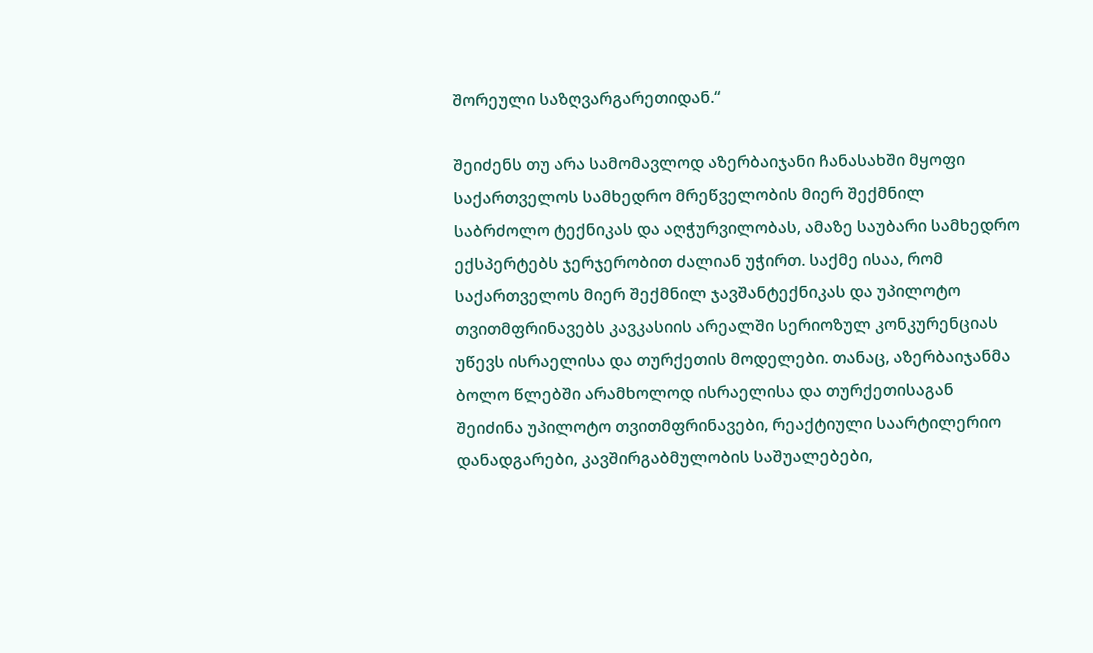შორეული საზღვარგარეთიდან.“

შეიძენს თუ არა სამომავლოდ აზერბაიჯანი ჩანასახში მყოფი საქართველოს სამხედრო მრეწველობის მიერ შექმნილ საბრძოლო ტექნიკას და აღჭურვილობას, ამაზე საუბარი სამხედრო ექსპერტებს ჯერჯერობით ძალიან უჭირთ. საქმე ისაა, რომ საქართველოს მიერ შექმნილ ჯავშანტექნიკას და უპილოტო თვითმფრინავებს კავკასიის არეალში სერიოზულ კონკურენციას უწევს ისრაელისა და თურქეთის მოდელები. თანაც, აზერბაიჯანმა ბოლო წლებში არამხოლოდ ისრაელისა და თურქეთისაგან შეიძინა უპილოტო თვითმფრინავები, რეაქტიული საარტილერიო დანადგარები, კავშირგაბმულობის საშუალებები,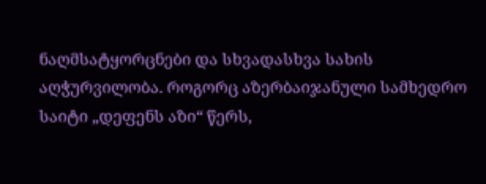ნაღმსატყორცნები და სხვადასხვა სახის აღჭურვილობა. როგორც აზერბაიჯანული სამხედრო საიტი „დეფენს აზი“ წერს,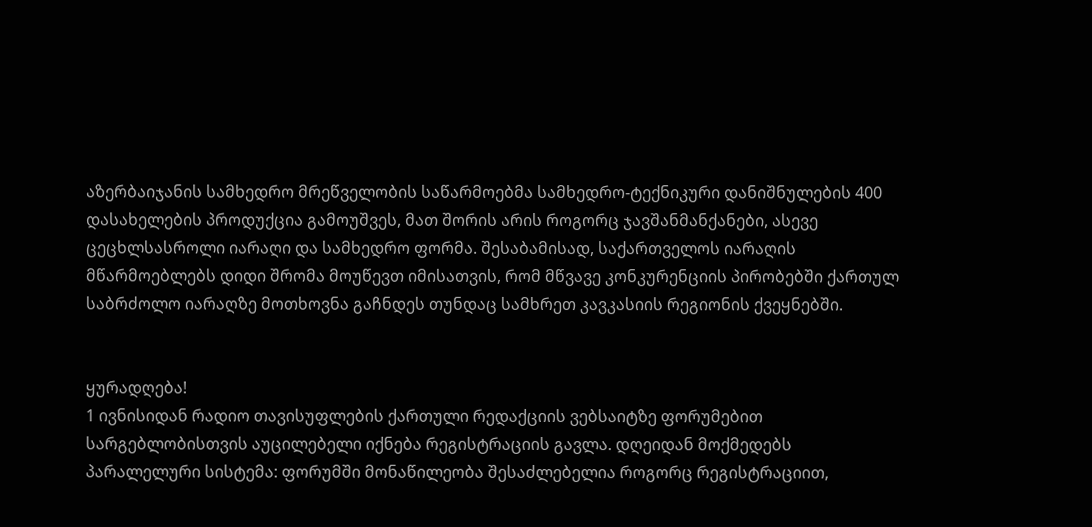აზერბაიჯანის სამხედრო მრეწველობის საწარმოებმა სამხედრო-ტექნიკური დანიშნულების 400 დასახელების პროდუქცია გამოუშვეს, მათ შორის არის როგორც ჯავშანმანქანები, ასევე ცეცხლსასროლი იარაღი და სამხედრო ფორმა. შესაბამისად, საქართველოს იარაღის მწარმოებლებს დიდი შრომა მოუწევთ იმისათვის, რომ მწვავე კონკურენციის პირობებში ქართულ საბრძოლო იარაღზე მოთხოვნა გაჩნდეს თუნდაც სამხრეთ კავკასიის რეგიონის ქვეყნებში.


ყურადღება!
1 ივნისიდან რადიო თავისუფლების ქართული რედაქციის ვებსაიტზე ფორუმებით სარგებლობისთვის აუცილებელი იქნება რეგისტრაციის გავლა. დღეიდან მოქმედებს პარალელური სისტემა: ფორუმში მონაწილეობა შესაძლებელია როგორც რეგისტრაციით,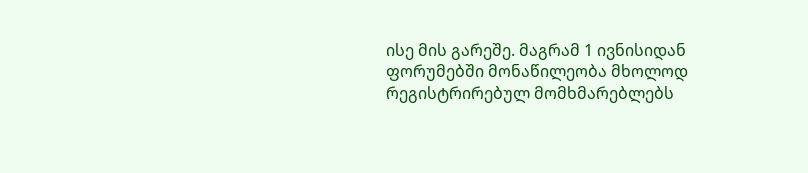ისე მის გარეშე. მაგრამ 1 ივნისიდან ფორუმებში მონაწილეობა მხოლოდ რეგისტრირებულ მომხმარებლებს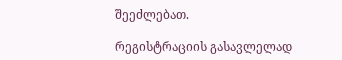შეეძლებათ.

რეგისტრაციის გასავლელად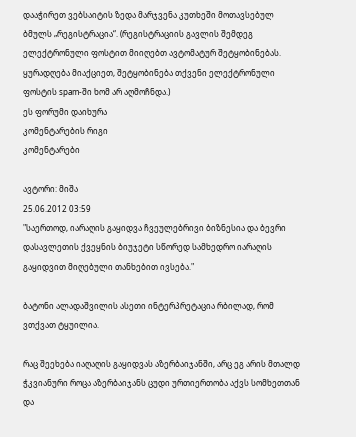დააჭირეთ ვებსაიტის ზედა მარჯვენა კუთხეში მოთავსებულ ბმულს „რეგისტრაცია“. (რეგისტრაციის გავლის შემდეგ ელექტრონული ფოსტით მიიღებთ ავტომატურ შეტყობინებას. ყურადღება მიაქციეთ, შეტყობინება თქვენი ელექტრონული ფოსტის spam-ში ხომ არ აღმოჩნდა.)
ეს ფორუმი დაიხურა
კომენტარების რიგი
კომენტარები

ავტორი: მიშა
25.06.2012 03:59
"საერთოდ, იარაღის გაყიდვა ჩვეულებრივი ბიზნესია და ბევრი დასავლეთის ქვეყნის ბიუჯეტი სწორედ სამხედრო იარაღის გაყიდვით მიღებული თანხებით ივსება."

ბატონი ალადაშვილის ასეთი ინტერპრეტაცია რბილად, რომ ვთქვათ ტყუილია.

რაც შეეხება იაღაღის გაყიდვას აზერბაიჯანში, არც ეგ არის მთალდ ჭკვიანური როცა აზერბაიჯანს ცუდი ურთიერთობა აქვს სომხეთთან და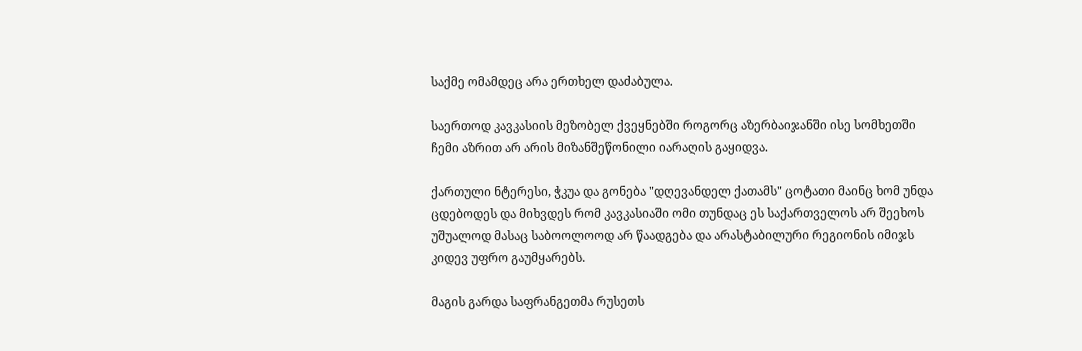საქმე ომამდეც არა ერთხელ დაძაბულა.

საერთოდ კავკასიის მეზობელ ქვეყნებში როგორც აზერბაიჯანში ისე სომხეთში ჩემი აზრით არ არის მიზანშეწონილი იარაღის გაყიდვა.

ქართული ნტერესი, ჭკუა და გონება "დღევანდელ ქათამს" ცოტათი მაინც ხომ უნდა ცდებოდეს და მიხვდეს რომ კავკასიაში ომი თუნდაც ეს საქართველოს არ შეეხოს უშუალოდ მასაც საბოოლოოდ არ წაადგება და არასტაბილური რეგიონის იმიჯს კიდევ უფრო გაუმყარებს.

მაგის გარდა საფრანგეთმა რუსეთს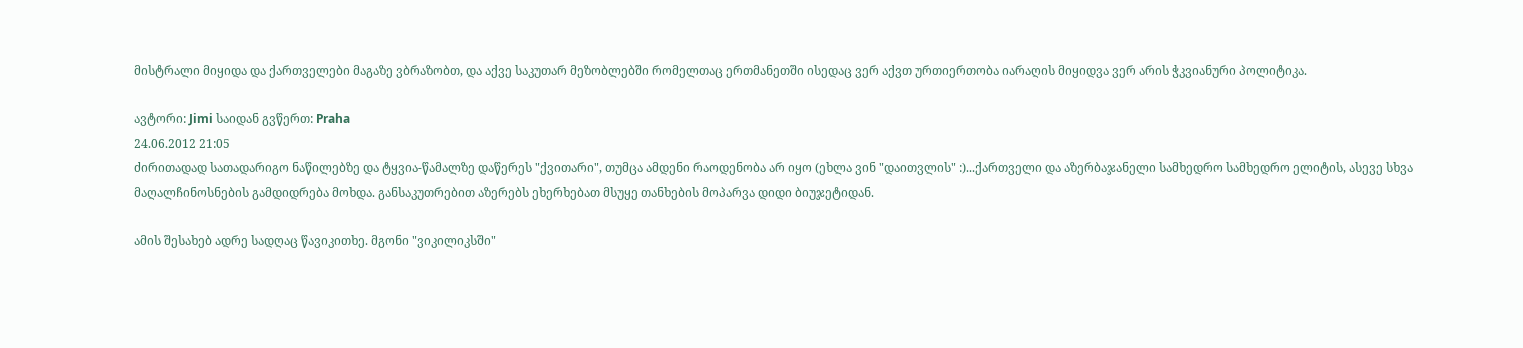მისტრალი მიყიდა და ქართველები მაგაზე ვბრაზობთ, და აქვე საკუთარ მეზობლებში რომელთაც ერთმანეთში ისედაც ვერ აქვთ ურთიერთობა იარაღის მიყიდვა ვერ არის ჭკვიანური პოლიტიკა.

ავტორი: Jimi საიდან გვწერთ: Praha
24.06.2012 21:05
ძირითადად სათადარიგო ნაწილებზე და ტყვია-წამალზე დაწერეს "ქვითარი", თუმცა ამდენი რაოდენობა არ იყო (ეხლა ვინ "დაითვლის" :)...ქართველი და აზერბაჯანელი სამხედრო სამხედრო ელიტის, ასევე სხვა მაღალჩინოსნების გამდიდრება მოხდა. განსაკუთრებით აზერებს ეხერხებათ მსუყე თანხების მოპარვა დიდი ბიუჯეტიდან.

ამის შესახებ ადრე სადღაც წავიკითხე. მგონი "ვიკილიკსში"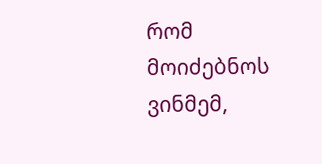რომ მოიძებნოს ვინმემ,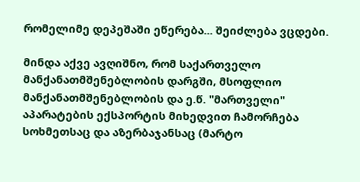რომელიმე დეპეშაში ეწერება... შეიძლება ვცდები.

მინდა აქვე ავღიშნო, რომ საქართველო მანქანათმშენებლობის დარგში, მსოფლიო მანქანათმშენებლობის და ე.წ. "მართველი" აპარატების ექსპორტის მიხედვით ჩამორჩება სოხმეთსაც და აზერბაჯანსაც (მარტო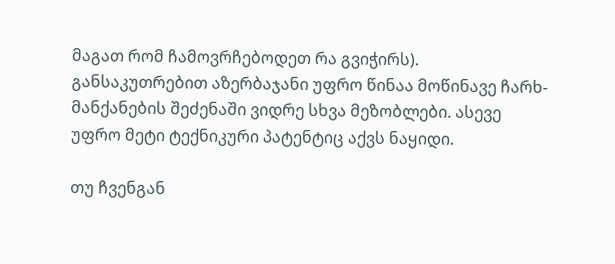მაგათ რომ ჩამოვრჩებოდეთ რა გვიჭირს). განსაკუთრებით აზერბაჯანი უფრო წინაა მოწინავე ჩარხ-მანქანების შეძენაში ვიდრე სხვა მეზობლები. ასევე უფრო მეტი ტექნიკური პატენტიც აქვს ნაყიდი.

თუ ჩვენგან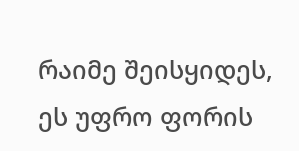რაიმე შეისყიდეს, ეს უფრო ფორის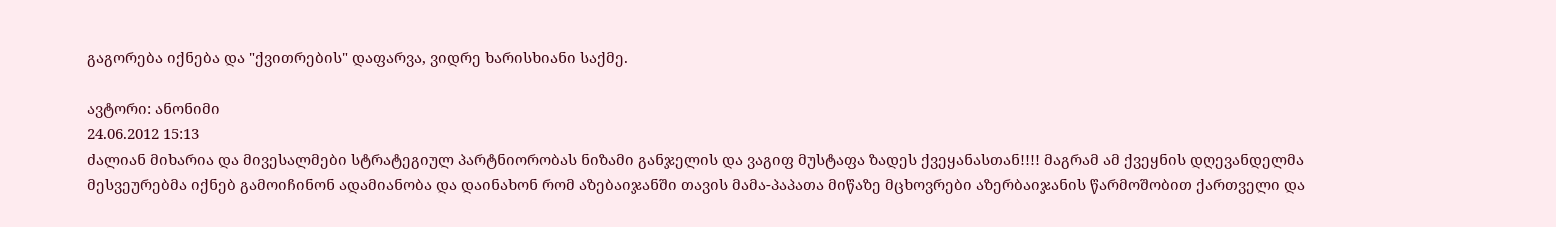გაგორება იქნება და "ქვითრების" დაფარვა, ვიდრე ხარისხიანი საქმე.

ავტორი: ანონიმი
24.06.2012 15:13
ძალიან მიხარია და მივესალმები სტრატეგიულ პარტნიორობას ნიზამი განჯელის და ვაგიფ მუსტაფა ზადეს ქვეყანასთან!!!! მაგრამ ამ ქვეყნის დღევანდელმა მესვეურებმა იქნებ გამოიჩინონ ადამიანობა და დაინახონ რომ აზებაიჯანში თავის მამა-პაპათა მიწაზე მცხოვრები აზერბაიჯანის წარმოშობით ქართველი და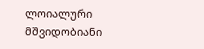ლოიალური მშვიდობიანი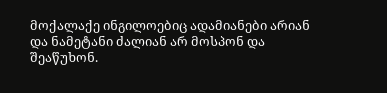მოქალაქე ინგილოებიც ადამიანები არიან და ნამეტანი ძალიან არ მოსპონ და შეაწუხონ.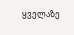ყველაზე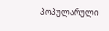პოპულარული